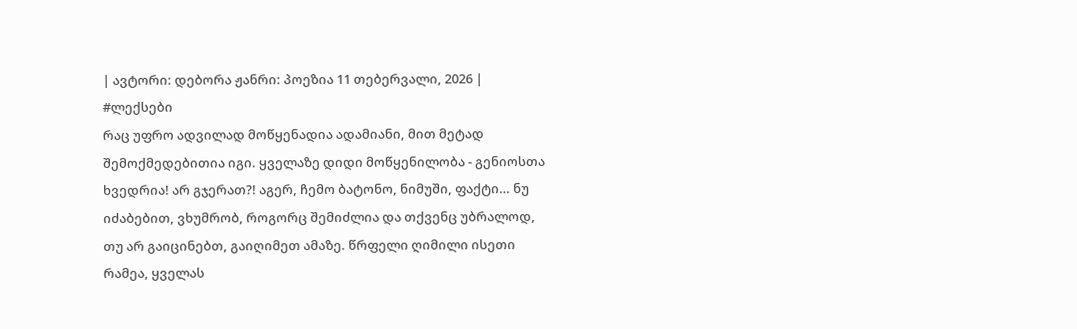| ავტორი: დებორა ჟანრი: პოეზია 11 თებერვალი, 2026 |
#ლექსები
რაც უფრო ადვილად მოწყენადია ადამიანი, მით მეტად შემოქმედებითია იგი. ყველაზე დიდი მოწყენილობა - გენიოსთა ხვედრია! არ გჯერათ?! აგერ, ჩემო ბატონო, ნიმუში, ფაქტი… ნუ იძაბებით, ვხუმრობ, როგორც შემიძლია და თქვენც უბრალოდ, თუ არ გაიცინებთ, გაიღიმეთ ამაზე. წრფელი ღიმილი ისეთი რამეა, ყველას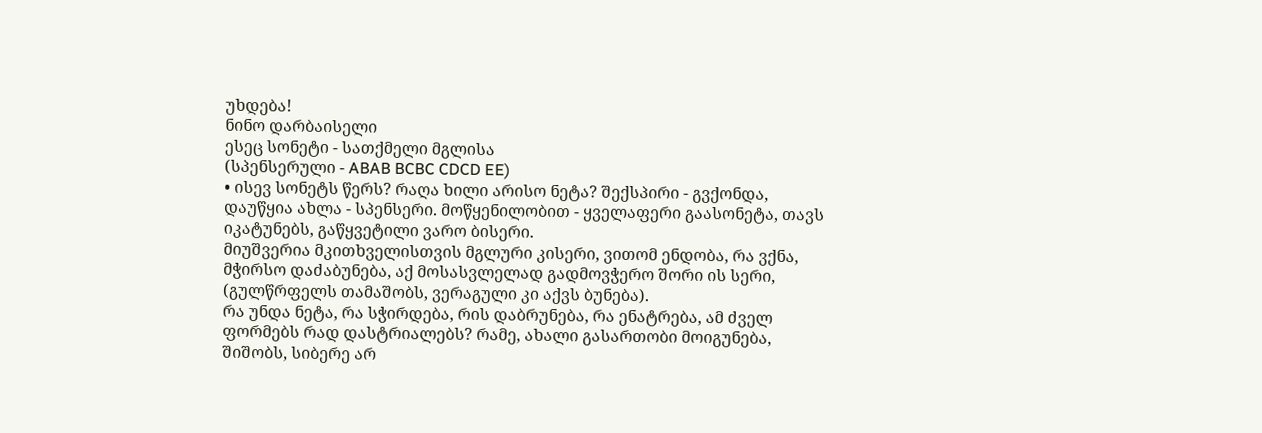უხდება!
ნინო დარბაისელი
ესეც სონეტი - სათქმელი მგლისა
(სპენსერული - ABAB BCBC CDCD EE)
• ისევ სონეტს წერს? რაღა ხილი არისო ნეტა? შექსპირი - გვქონდა, დაუწყია ახლა - სპენსერი. მოწყენილობით - ყველაფერი გაასონეტა, თავს იკატუნებს, გაწყვეტილი ვარო ბისერი.
მიუშვერია მკითხველისთვის მგლური კისერი, ვითომ ენდობა, რა ვქნა, მჭირსო დაძაბუნება, აქ მოსასვლელად გადმოვჭერო შორი ის სერი, (გულწრფელს თამაშობს, ვერაგული კი აქვს ბუნება).
რა უნდა ნეტა, რა სჭირდება, რის დაბრუნება, რა ენატრება, ამ ძველ ფორმებს რად დასტრიალებს? რამე, ახალი გასართობი მოიგუნება, შიშობს, სიბერე არ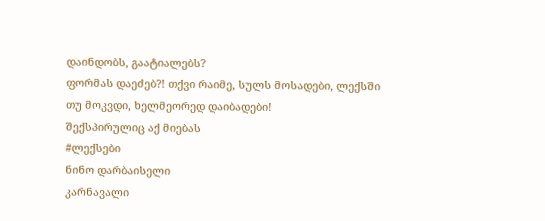დაინდობს, გაატიალებს?
ფორმას დაეძებ?! თქვი რაიმე, სულს მოსადები, ლექსში თუ მოკვდი, ხელმეორედ დაიბადები!
შექსპირულიც აქ მიებას
#ლექსები
ნინო დარბაისელი
კარნავალი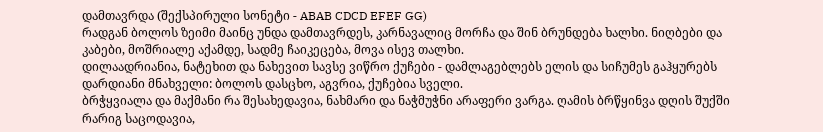დამთავრდა (შექსპირული სონეტი - ABAB CDCD EFEF GG)
რადგან ბოლოს ზეიმი მაინც უნდა დამთავრდეს, კარნავალიც მორჩა და შინ ბრუნდება ხალხი. ნიღბები და კაბები, მოშრიალე აქამდე, სადმე ჩაიკეცება, მოვა ისევ თალხი.
დილაადრიანია, ნატეხით და ნახევით სავსე ვიწრო ქუჩები - დამლაგებლებს ელის და სიჩუმეს გაჰყურებს დარდიანი მნახველი: ბოლოს დასცხო, აგვრია, ქუჩებია სველი.
ბრჭყვიალა და მაქმანი რა შესახედავია, ნახმარი და ნაჭმუჭნი არაფერი ვარგა. ღამის ბრწყინვა დღის შუქში რარიგ საცოდავია,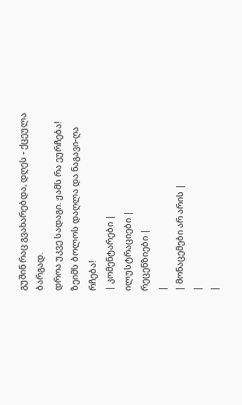გუშინ რაც გვახარებდა, დღეს - ქცეულა ბარგად.
დროა უკვე სადაგი. ჟამს რა ეურჩება! ზეიმს ბოლოს დაღლა და ნაგავი-ღა რჩება!
| კომენტარები |
ილუსტრაციები |
რეცენზიები |
|
| მონაცემები არ არის |
|
|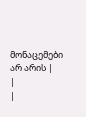მონაცემები არ არის |
|
|